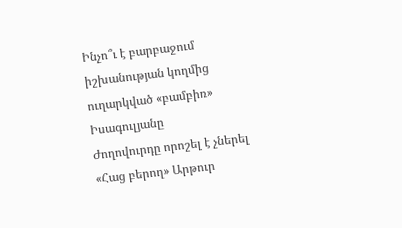Ինչո՞ւ է բարբաջում իշխանության կողմից ուղարկված «բամբիռ» Իսագուլյանը
Ժողովուրդը որոշել է չներել «Հաց բերող» Արթուր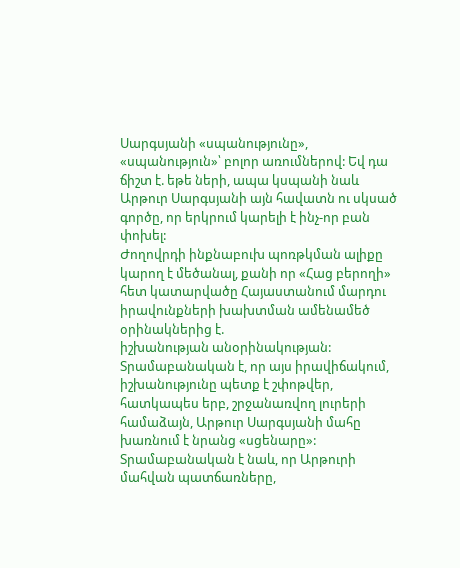Սարգսյանի «սպանությունը», «սպանություն»՝ բոլոր առումներով: Եվ դա ճիշտ է. եթե ների, ապա կսպանի նաև Արթուր Սարգսյանի այն հավատն ու սկսած գործը, որ երկրում կարելի է ինչ-որ բան փոխել:
Ժողովրդի ինքնաբուխ պոռթկման ալիքը կարող է մեծանալ, քանի որ «Հաց բերողի» հետ կատարվածը Հայաստանում մարդու իրավունքների խախտման ամենամեծ օրինակներից է.
իշխանության անօրինակության:
Տրամաբանական է, որ այս իրավիճակում, իշխանությունը պետք է շփոթվեր, հատկապես երբ, շրջանառվող լուրերի համաձայն, Արթուր Սարգսյանի մահը խառնում է նրանց «սցենարը»:
Տրամաբանական է նաև, որ Արթուրի մահվան պատճառները,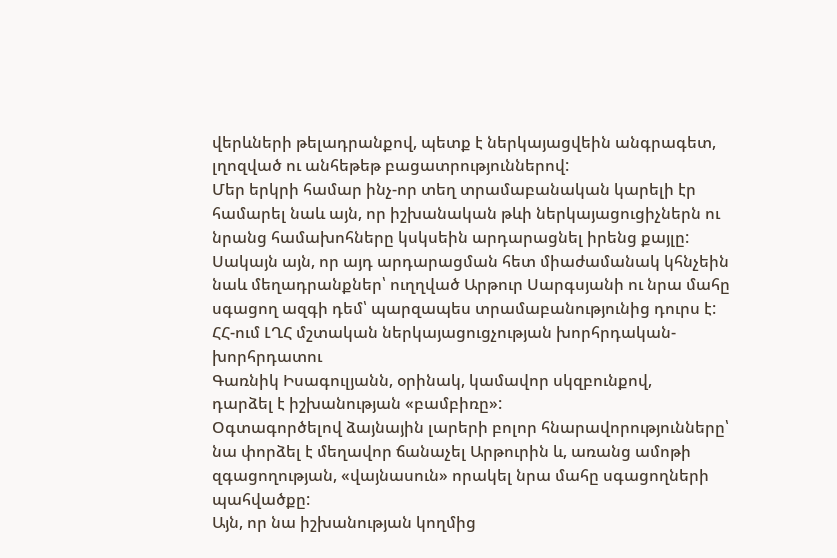վերևների թելադրանքով, պետք է ներկայացվեին անգրագետ, լղոզված ու անհեթեթ բացատրություններով:
Մեր երկրի համար ինչ-որ տեղ տրամաբանական կարելի էր համարել նաև այն, որ իշխանական թևի ներկայացուցիչներն ու նրանց համախոհները կսկսեին արդարացնել իրենց քայլը: Սակայն այն, որ այդ արդարացման հետ միաժամանակ կհնչեին նաև մեղադրանքներ՝ ուղղված Արթուր Սարգսյանի ու նրա մահը սգացող ազգի դեմ՝ պարզապես տրամաբանությունից դուրս է:
ՀՀ-ում ԼՂՀ մշտական ներկայացուցչության խորհրդական-խորհրդատու
Գառնիկ Իսագուլյանն, օրինակ, կամավոր սկզբունքով,
դարձել է իշխանության «բամբիռը»:
Օգտագործելով ձայնային լարերի բոլոր հնարավորությունները՝ նա փորձել է մեղավոր ճանաչել Արթուրին և, առանց ամոթի զգացողության, «վայնասուն» որակել նրա մահը սգացողների պահվածքը:
Այն, որ նա իշխանության կողմից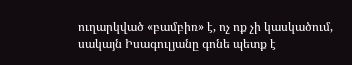ուղարկված «բամբիռ» է, ոչ ոք չի կասկածում, սակայն Իսագուլյանը գոնե պետք է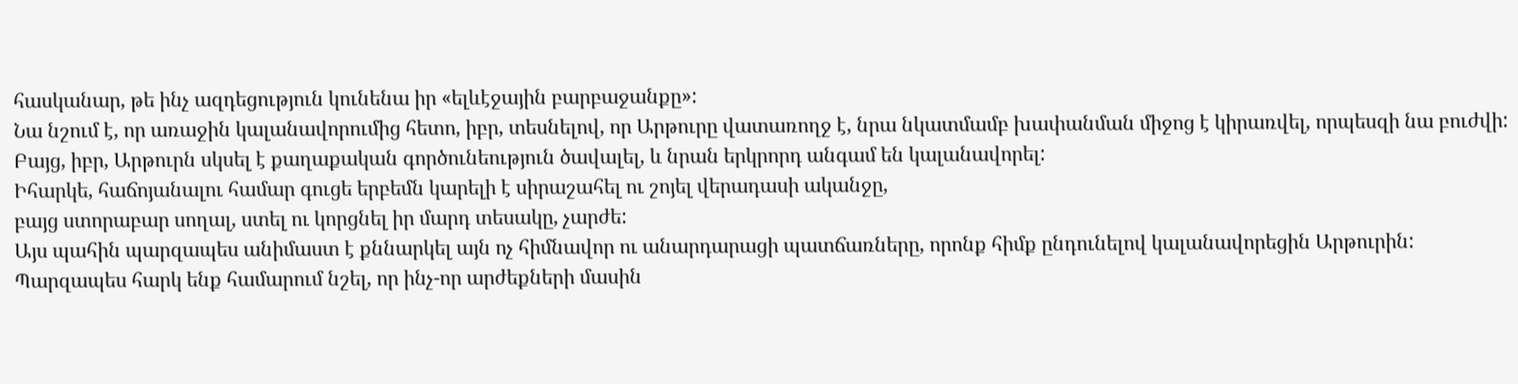հասկանար, թե ինչ ազդեցություն կունենա իր «ելևէջային բարբաջանքը»:
Նա նշում է, որ առաջին կալանավորումից հետո, իբր, տեսնելով, որ Արթուրը վատառողջ է, նրա նկատմամբ խափանման միջոց է կիրառվել, որպեսզի նա բուժվի: Բայց, իբր, Արթուրն սկսել է քաղաքական գործունեություն ծավալել, և նրան երկրորդ անգամ են կալանավորել:
Իհարկե, հաճոյանալու համար գուցե երբեմն կարելի է սիրաշահել ու շոյել վերադասի ականջը,
բայց ստորաբար սողալ, ստել ու կորցնել իր մարդ տեսակը, չարժե:
Այս պահին պարզապես անիմաստ է քննարկել այն ոչ հիմնավոր ու անարդարացի պատճառները, որոնք հիմք ընդունելով կալանավորեցին Արթուրին:
Պարզապես հարկ ենք համարում նշել, որ ինչ-որ արժեքների մասին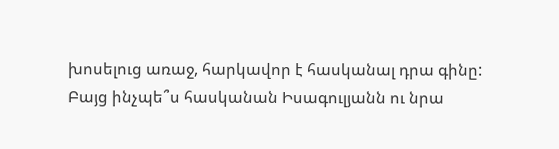խոսելուց առաջ, հարկավոր է հասկանալ դրա գինը:
Բայց ինչպե՞ս հասկանան Իսագուլյանն ու նրա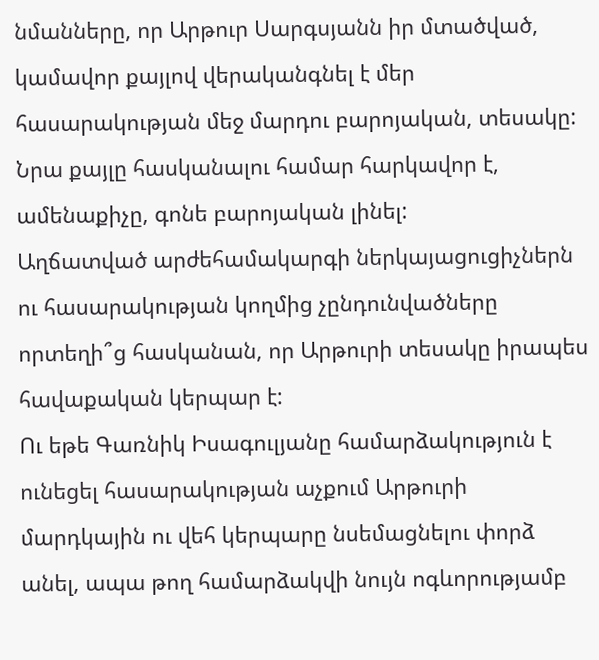նմանները, որ Արթուր Սարգսյանն իր մտածված, կամավոր քայլով վերականգնել է մեր հասարակության մեջ մարդու բարոյական, տեսակը:
Նրա քայլը հասկանալու համար հարկավոր է, ամենաքիչը, գոնե բարոյական լինել:
Աղճատված արժեհամակարգի ներկայացուցիչներն ու հասարակության կողմից չընդունվածները որտեղի՞ց հասկանան, որ Արթուրի տեսակը իրապես հավաքական կերպար է:
Ու եթե Գառնիկ Իսագուլյանը համարձակություն է ունեցել հասարակության աչքում Արթուրի մարդկային ու վեհ կերպարը նսեմացնելու փորձ անել, ապա թող համարձակվի նույն ոգևորությամբ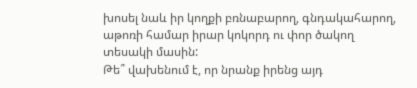խոսել նաև իր կողքի բռնաբարող, գնդակահարող, աթոռի համար իրար կոկորդ ու փոր ծակող տեսակի մասին:
Թե՞ վախենում է, որ նրանք իրենց այդ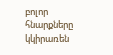բոլոր հնարքները կկիրառեն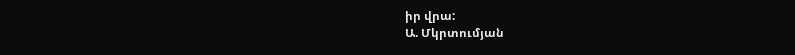իր վրա:
Ա. Մկրտումյան